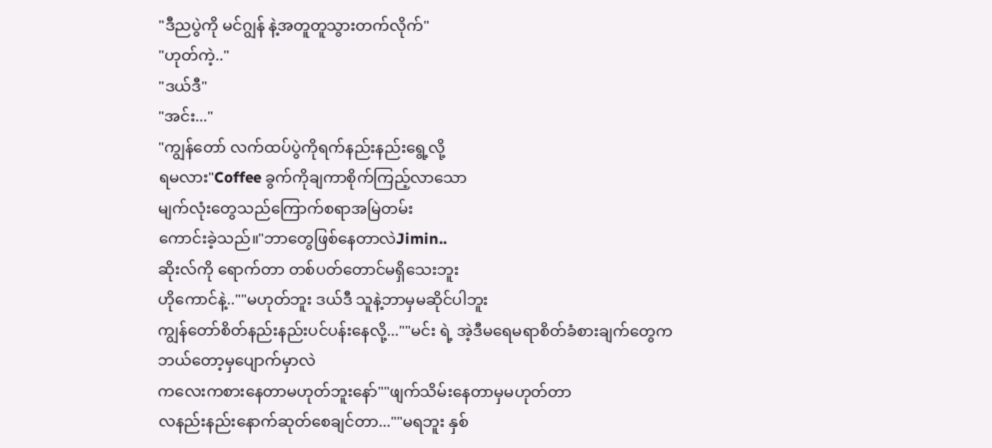"ဒီညပွဲကို မင်ဂျွန် နဲ့အတူတူသွားတက်လိုက်"
"ဟုတ်ကဲ့.."
"ဒယ်ဒီ"
"အင်း..."
"ကျွန်တော် လက်ထပ်ပွဲကိုရက်နည်းနည်းရွေ့လို့
ရမလား"Coffee ခွက်ကိုချကာစိုက်ကြည့်လာသော
မျက်လုံးတွေသည်ကြောက်စရာအမြဲတမ်း
ကောင်းခဲ့သည်။"ဘာတွေဖြစ်နေတာလဲJimin..
ဆိုးလ်ကို ရောက်တာ တစ်ပတ်တောင်မရှိသေးဘူး
ဟိုကောင်နဲ့..""မဟုတ်ဘူး ဒယ်ဒီ သူနဲ့ဘာမှမဆိုင်ပါဘူး
ကျွန်တော်စိတ်နည်းနည်းပင်ပန်းနေလို့...""မင်း ရဲ့ အဲ့ဒီမရေမရာစိတ်ခံစားချက်တွေက
ဘယ်တော့မှပျောက်မှာလဲ
ကလေးကစားနေတာမဟုတ်ဘူးနော်""ဖျက်သိမ်းနေတာမှမဟုတ်တာ
လနည်းနည်းနောက်ဆုတ်စေချင်တာ...""မရဘူး နှစ်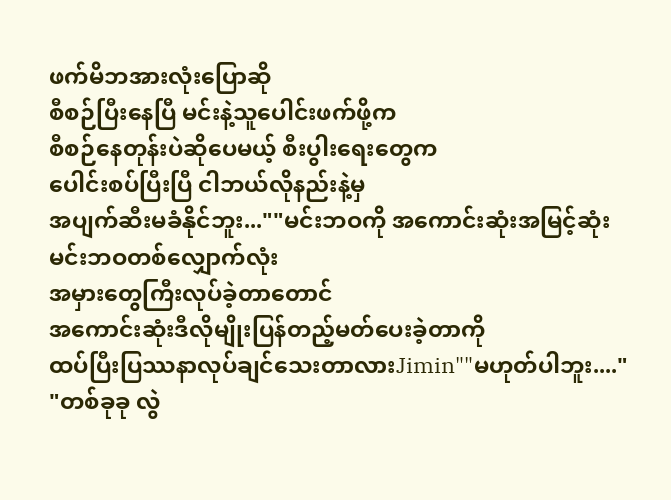ဖက်မိဘအားလုံးပြောဆို
စီစဉ်ပြီးနေပြီ မင်းနဲ့သူပေါင်းဖက်ဖို့က
စီစဉ်နေတုန်းပဲဆိုပေမယ့် စီးပွါးရေးတွေက
ပေါင်းစပ်ပြီးပြီ ငါဘယ်လိုနည်းနဲ့မှ
အပျက်ဆီးမခံနိုင်ဘူး...""မင်းဘဝကို အကောင်းဆုံးအမြင့်ဆုံး
မင်းဘဝတစ်လျှောက်လုံး
အမှားတွေကြီးလုပ်ခဲ့တာတောင်
အကောင်းဆုံးဒီလိုမျိုးပြန်တည့်မတ်ပေးခဲ့တာကို
ထပ်ပြီးပြဿနာလုပ်ချင်သေးတာလားJimin""မဟုတ်ပါဘူး...."
"တစ်ခုခု လွဲ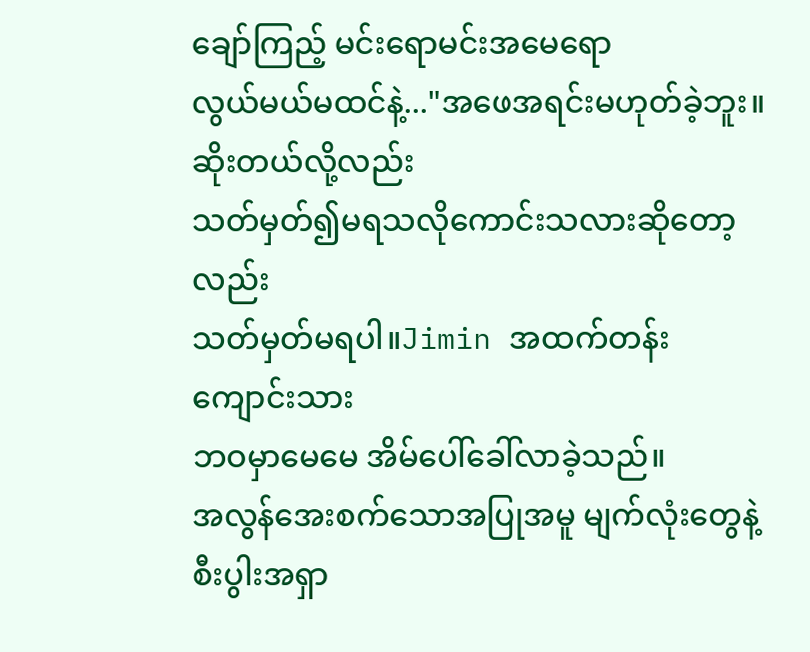ချော်ကြည့် မင်းရောမင်းအမေရော
လွယ်မယ်မထင်နဲ့..."အဖေအရင်းမဟုတ်ခဲ့ဘူး။ဆိုးတယ်လို့လည်း
သတ်မှတ်၍မရသလိုကောင်းသလားဆိုတော့လည်း
သတ်မှတ်မရပါ။Jimin အထက်တန်းကျောင်းသား
ဘဝမှာမေမေ အိမ်ပေါ်ခေါ်လာခဲ့သည်။
အလွန်အေးစက်သောအပြုအမူ မျက်လုံးတွေနဲ့
စီးပွါးအရှာ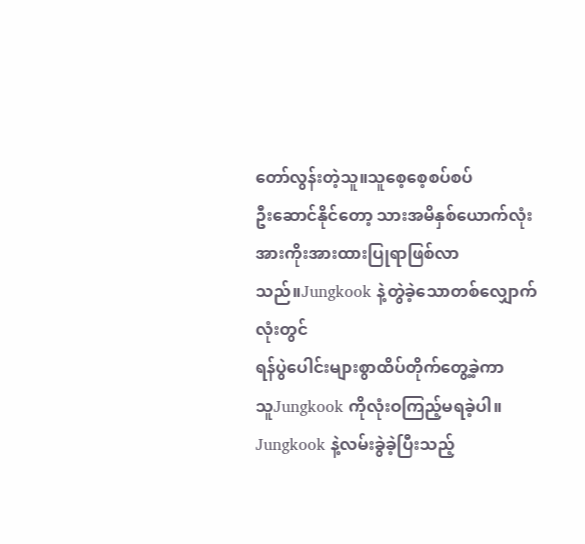တော်လွန်းတဲ့သူ။သူစေ့စေ့စပ်စပ်
ဦးဆောင်နိုင်တော့ သားအမိနှစ်ယောက်လုံး
အားကိုးအားထားပြုရာဖြစ်လာသည်။Jungkook နဲ့တွဲခဲ့သောတစ်လျှောက်လုံးတွင်
ရန်ပွဲပေါင်းများစွာထိပ်တိုက်တွေ့ခဲ့ကာ
သူJungkook ကိုလုံးဝကြည့်မရခဲ့ပါ။
Jungkook နဲ့လမ်းခွဲခဲ့ပြီးသည့်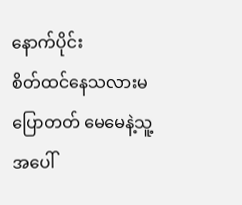နောက်ပိုင်း
စိတ်ထင်နေသလားမပြောတတ် မေမေနဲ့သူ့အပေါ်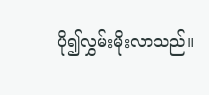ပို၍လွှမ်းမိုးလာသည်။